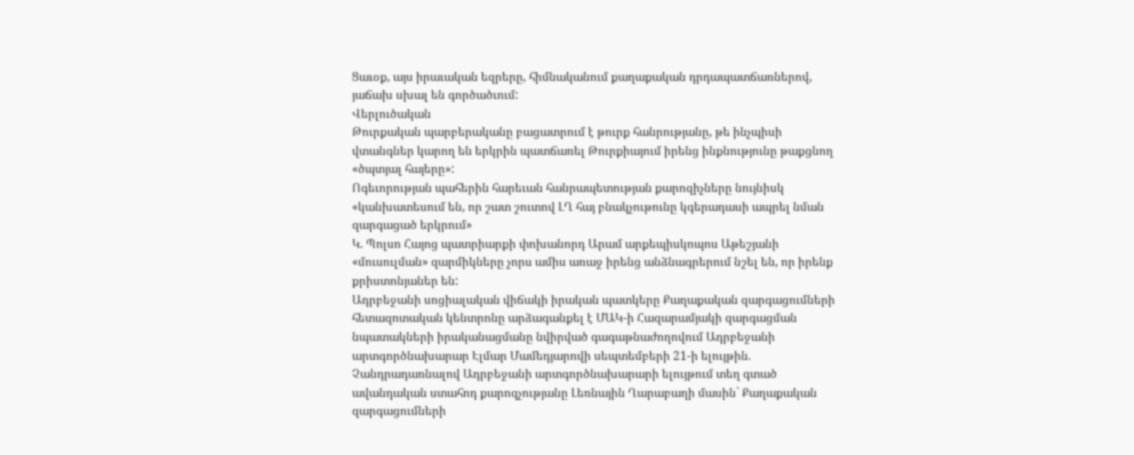Ցաւօք, այս իրաւական եզրերը, հիմնականում քաղաքական դրդապատճառներով, յաճախ սխալ են գործածւում:
Վերլուծական
Թուրքական պարբերականը բացատրում է թուրք հանրությանը, թե ինչպիսի վտանգներ կարող են երկրին պատճառել Թուրքիայում իրենց ինքնությունը թաքցնող «ծպտյալ հայերը»:
Ոգեւորության պահերին հարեւան հանրապետության քարոզիչները նույնիսկ «կանխատեսում են, որ շատ շուտով ԼՂ հայ բնակչութունը կգերադասի ապրել նման զարգացած երկրում»
Կ. Պոլսո Հայոց պատրիարքի փոխանորդ Արամ արքեպիսկոպոս Աթեշյանի «մուսուլման» զարմիկները չորս ամիս առաջ իրենց անձնագրերում նշել են, որ իրենք քրիստոնյաներ են:
Ադրբեջանի սոցիալական վիճակի իրական պատկերը Քաղաքական զարգացումների հետազոտական կենտրոնը արձագանքել է ՄԱԿ-ի Հազարամյակի զարգացման նպատակների իրականացմանը նվիրված գագաթնաժողովում Ադրբեջանի արտգործնախարար Էլմար Մամեդյարովի սեպտեմբերի 21-ի ելույթին. Չանդրադառնալով Ադրբեջանի արտգործնախարարի ելույթում տեղ գտած ավանդական ստահոդ քարոզչությանը Լեռնային Ղարաբաղի մասին` Քաղաքական զարգացումների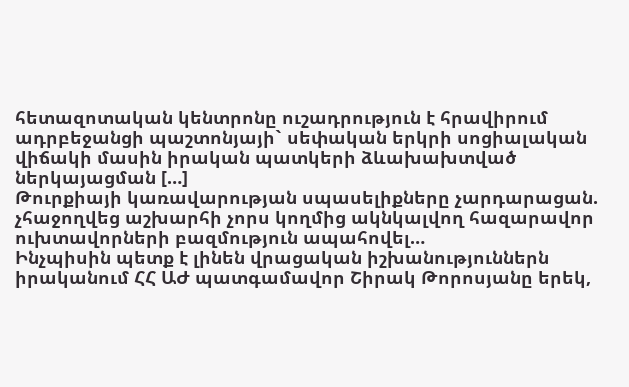հետազոտական կենտրոնը ուշադրություն է հրավիրում ադրբեջանցի պաշտոնյայի` սեփական երկրի սոցիալական վիճակի մասին իրական պատկերի ձևախախտված ներկայացման […]
Թուրքիայի կառավարության սպասելիքները չարդարացան. չհաջողվեց աշխարհի չորս կողմից ակնկալվող հազարավոր ուխտավորների բազմություն ապահովել…
Ինչպիսին պետք է լինեն վրացական իշխանություններն իրականում ՀՀ ԱԺ պատգամավոր Շիրակ Թորոսյանը երեկ,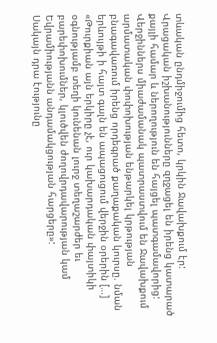տևական ընդմիջումից հետո, կրկին Ջավախքում էր: Վրացական իշխանությունները զղջացել են իրենց կատարած քայլի համար և ներողություն են հայցել պատգամավորից: Վերջիններս միաժամանակ պատրաստվում են Ջավախքում արմատական փոփոխության ենթարկել կրթության բնագավառում իրենց որդեգրած քաղաքական կուրսը. նման երևույթի ի հայտ գալն են ապացուցում վերջին օրերին […]
«Թուրքիան այն երկիրը չէ, ուր կախարդական փայտիկի օգնությամբ տեղի կունենան լուրջ տեղաշարժեր եւ բարեփոխումներ, կլուծվեն ժողովրդավարության կամ Եվրամիությանն անդամակցության հարցերը»:
Սակայն դրա էությունը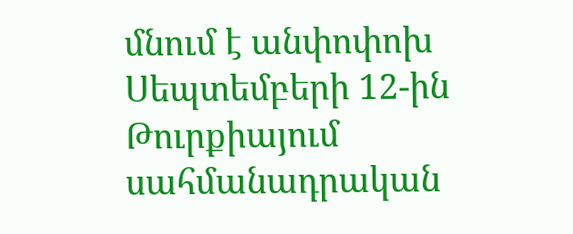մնում է անփոփոխ Սեպտեմբերի 12-ին Թուրքիայում սահմանադրական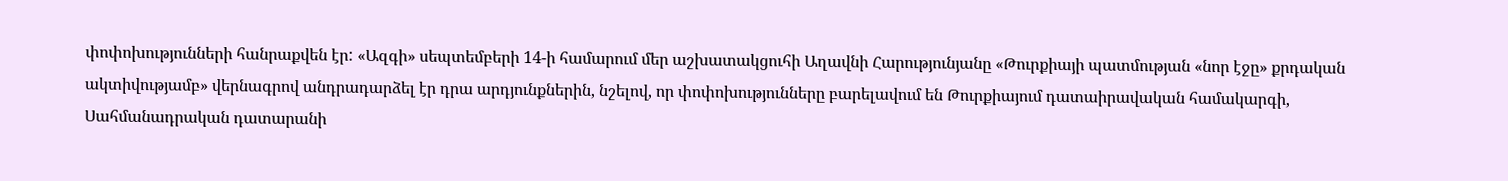փոփոխությունների հանրաքվեն էր: «Ազգի» սեպտեմբերի 14-ի համարում մեր աշխատակցուհի Աղավնի Հարությունյանը «Թուրքիայի պատմության «նոր էջը» քրդական ակտիվությամբ» վերնագրով անդրադարձել էր դրա արդյունքներին, նշելով, որ փոփոխությունները բարելավում են Թուրքիայում դատաիրավական համակարգի, Սահմանադրական դատարանի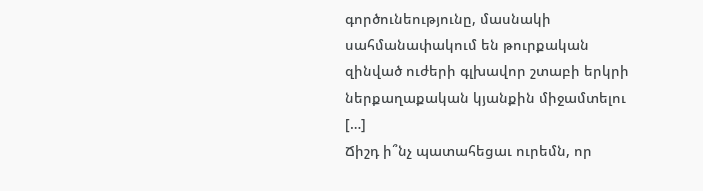գործունեությունը, մասնակի սահմանափակում են թուրքական զինված ուժերի գլխավոր շտաբի երկրի ներքաղաքական կյանքին միջամտելու […]
Ճիշդ ի՞նչ պատահեցաւ ուրեմն, որ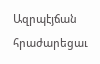Ազրպէյճան հրաժարեցաւ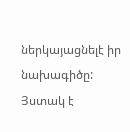ներկայացնելէ իր նախագիծը: Յստակ է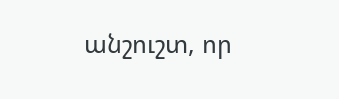անշուշտ, որ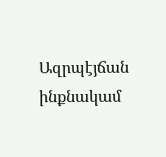Ազրպէյճան ինքնակամ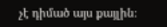չէ դիմած այս քայլին։